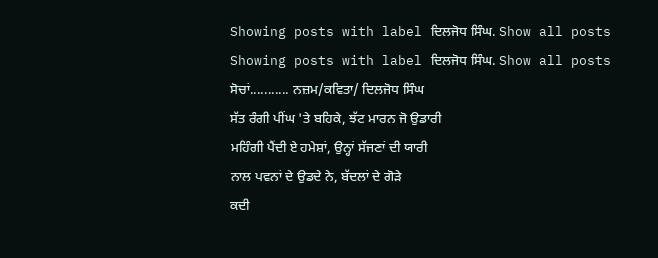Showing posts with label ਦਿਲਜੋਧ ਸਿੰਘ. Show all posts
Showing posts with label ਦਿਲਜੋਧ ਸਿੰਘ. Show all posts
ਸੋਚਾਂ........... ਨਜ਼ਮ/ਕਵਿਤਾ/ ਦਿਲਜੋਧ ਸਿੰਘ
ਸੱਤ ਰੰਗੀ ਪੀਂਘ 'ਤੇ ਬਹਿਕੇ, ਝੱਟ ਮਾਰਨ ਜੋ ਉਡਾਰੀ
ਮਹਿੰਗੀ ਪੈਂਦੀ ਏ ਹਮੇਸ਼ਾਂ, ਉਨ੍ਹਾਂ ਸੱਜਣਾਂ ਦੀ ਯਾਰੀ
ਨਾਲ ਪਵਨਾਂ ਦੇ ਉਡਦੇ ਨੇ, ਬੱਦਲਾਂ ਦੇ ਗੋੜੇ
ਕਦੀ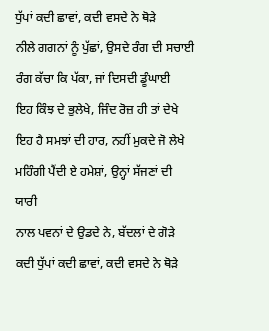ਧੁੱਪਾਂ ਕਦੀ ਛਾਵਾਂ, ਕਦੀ ਵਸਦੇ ਨੇ ਥੋੜੇ
ਨੀਲੇ ਗਗਨਾਂ ਨੂੰ ਪੁੱਛਾਂ, ਉਸਦੇ ਰੰਗ ਦੀ ਸਚਾਈ
ਰੰਗ ਕੱਚਾ ਕਿ ਪੱਕਾ, ਜਾਂ ਦਿਸਦੀ ਡੂੰਘਾਈ
ਇਹ ਕਿੰਝ ਦੇ ਭੁਲੇਖੇ, ਜਿੰਦ ਰੋਜ਼ ਹੀ ਤਾਂ ਦੇਖੇ
ਇਹ ਹੈ ਸਮਝਾਂ ਦੀ ਹਾਰ, ਨਹੀਂ ਮੁਕਦੇ ਜੋ ਲੇਖੇ
ਮਹਿੰਗੀ ਪੈਂਦੀ ਏ ਹਮੇਸ਼ਾਂ, ਉਨ੍ਹਾਂ ਸੱਜਣਾਂ ਦੀ ਯਾਰੀ
ਨਾਲ ਪਵਨਾਂ ਦੇ ਉਡਦੇ ਨੇ, ਬੱਦਲਾਂ ਦੇ ਗੋੜੇ
ਕਦੀ ਧੁੱਪਾਂ ਕਦੀ ਛਾਵਾਂ, ਕਦੀ ਵਸਦੇ ਨੇ ਥੋੜੇ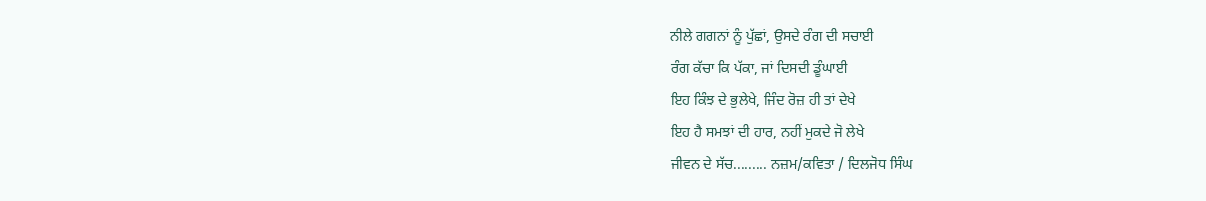ਨੀਲੇ ਗਗਨਾਂ ਨੂੰ ਪੁੱਛਾਂ, ਉਸਦੇ ਰੰਗ ਦੀ ਸਚਾਈ
ਰੰਗ ਕੱਚਾ ਕਿ ਪੱਕਾ, ਜਾਂ ਦਿਸਦੀ ਡੂੰਘਾਈ
ਇਹ ਕਿੰਝ ਦੇ ਭੁਲੇਖੇ, ਜਿੰਦ ਰੋਜ਼ ਹੀ ਤਾਂ ਦੇਖੇ
ਇਹ ਹੈ ਸਮਝਾਂ ਦੀ ਹਾਰ, ਨਹੀਂ ਮੁਕਦੇ ਜੋ ਲੇਖੇ
ਜੀਵਨ ਦੇ ਸੱਚ......... ਨਜ਼ਮ/ਕਵਿਤਾ / ਦਿਲਜੋਧ ਸਿੰਘ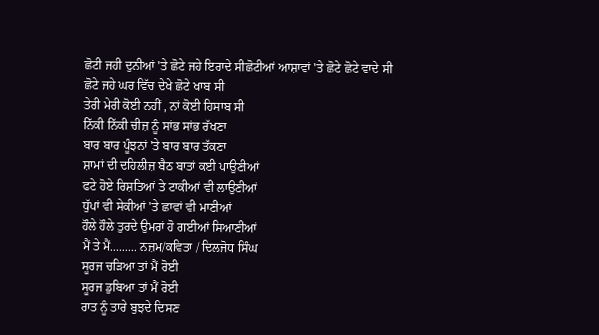ਛੋਟੀ ਜਹੀ ਦੁਨੀਆਂ 'ਤੇ ਛੋਟੇ ਜਹੇ ਇਰਾਦੇ ਸੀਛੋਟੀਆਂ ਆਸ਼ਾਵਾਂ 'ਤੇ ਛੋਟੇ ਛੋਟੇ ਵਾਦੇ ਸੀ
ਛੋਟੇ ਜਹੇ ਘਰ ਵਿੱਚ ਦੇਖੇ ਛੋਟੇ ਖਾਬ ਸੀ
ਤੇਰੀ ਮੇਰੀ ਕੋਈ ਨਹੀਂ , ਨਾਂ ਕੋਈ ਹਿਸਾਬ ਸੀ
ਨਿੱਕੀ ਨਿੱਕੀ ਚੀਜ਼ ਨੂੰ ਸਾਂਭ ਸਾਂਭ ਰੱਖਣਾ
ਬਾਰ ਬਾਰ ਪੂੰਝਨਾਂ 'ਤੇ ਬਾਰ ਬਾਰ ਤੱਕਣਾ
ਸ਼ਾਮਾਂ ਦੀ ਦਹਿਲੀਜ਼ ਬੈਠ ਬਾਤਾਂ ਕਈ ਪਾਉਣੀਆਂ
ਫਟੇ ਹੋਏ ਰਿਸ਼ਤਿਆਂ ਤੇ ਟਾਕੀਆਂ ਵੀ ਲਾਉਣੀਆਂ
ਧੁੱਪਾਂ ਵੀ ਸੇਕੀਆਂ 'ਤੇ ਛਾਵਾਂ ਵੀ ਮਾਣੀਆਂ
ਹੌਲੇ ਹੌਲੇ ਤੁਰਦੇ ਉਮਰਾਂ ਹੋ ਗਈਆਂ ਸਿਆਣੀਆਂ
ਮੈਂ ਤੇ ਮੈਂ......... ਨਜ਼ਮ/ਕਵਿਤਾ / ਦਿਲਜੋਧ ਸਿੰਘ
ਸੂਰਜ ਚੜਿਆ ਤਾਂ ਮੈਂ ਰੋਈ
ਸੂਰਜ ਡੁਬਿਆ ਤਾਂ ਮੈਂ ਰੋਈ
ਰਾਤ ਨੂੰ ਤਾਰੇ ਬੁਝਦੇ ਦਿਸਣ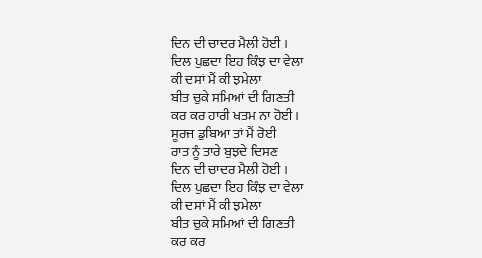ਦਿਨ ਦੀ ਚਾਦਰ ਮੈਲੀ ਹੋਈ ।
ਦਿਲ ਪੁਛਦਾ ਇਹ ਕਿੰਝ ਦਾ ਵੇਲਾ
ਕੀ ਦਸਾਂ ਮੈਂ ਕੀ ਝਮੇਲਾ
ਬੀਤ ਚੁਕੇ ਸਮਿਆਂ ਦੀ ਗਿਣਤੀ
ਕਰ ਕਰ ਹਾਰੀ ਖਤਮ ਨਾ ਹੋਈ ।
ਸੂਰਜ ਡੁਬਿਆ ਤਾਂ ਮੈਂ ਰੋਈ
ਰਾਤ ਨੂੰ ਤਾਰੇ ਬੁਝਦੇ ਦਿਸਣ
ਦਿਨ ਦੀ ਚਾਦਰ ਮੈਲੀ ਹੋਈ ।
ਦਿਲ ਪੁਛਦਾ ਇਹ ਕਿੰਝ ਦਾ ਵੇਲਾ
ਕੀ ਦਸਾਂ ਮੈਂ ਕੀ ਝਮੇਲਾ
ਬੀਤ ਚੁਕੇ ਸਮਿਆਂ ਦੀ ਗਿਣਤੀ
ਕਰ ਕਰ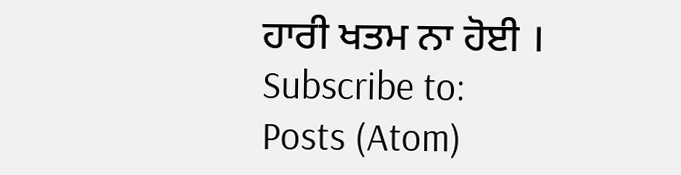ਹਾਰੀ ਖਤਮ ਨਾ ਹੋਈ ।
Subscribe to:
Posts (Atom)